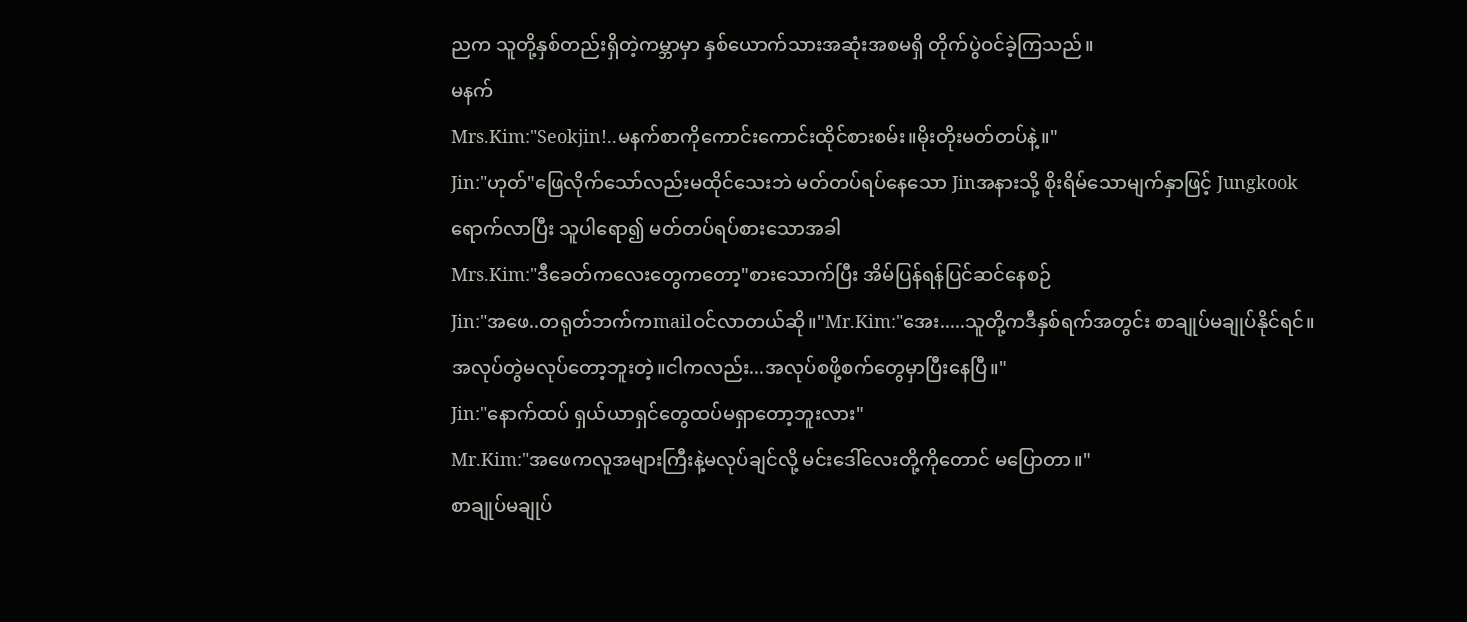ညက သူတို့နှစ်တည်းရှိတဲ့ကမ္ဘာမှာ နှစ်ယောက်သားအဆုံးအစမရှိ တိုက်ပွဲဝင်ခဲ့ကြသည်။
မနက်
Mrs.Kim:"Seokjin!..မနက်စာကိုကောင်းကောင်းထိုင်စားစမ်း။မိုးတိုးမတ်တပ်နဲ့။"
Jin:"ဟုတ်"ဖြေလိုက်သော်လည်းမထိုင်သေးဘဲ မတ်တပ်ရပ်နေသော Jinအနားသို့ စိုးရိမ်သောမျက်နှာဖြင့် Jungkookရောက်လာပြီး သူပါရော၍ မတ်တပ်ရပ်စားသောအခါ
Mrs.Kim:"ဒီခေတ်ကလေးတွေကတော့"စားသောက်ပြီး အိမ်ပြန်ရန်ပြင်ဆင်နေစဉ်
Jin:"အဖေ..တရုတ်ဘက်ကmailဝင်လာတယ်ဆို။"Mr.Kim:"အေး.....သူတို့ကဒီနှစ်ရက်အတွင်း စာချုပ်မချုပ်နိုင်ရင်။အလုပ်တွဲမလုပ်တော့ဘူးတဲ့။ငါကလည်း...အလုပ်စဖို့စက်တွေမှာပြီးနေပြီ။"
Jin:"နောက်ထပ် ရှယ်ယာရှင်တွေထပ်မရှာတော့ဘူးလား"
Mr.Kim:"အဖေကလူအများကြီးနဲ့မလုပ်ချင်လို့ မင်းဒေါ်လေးတို့ကိုတောင် မပြောတာ။"
စာချုပ်မချုပ်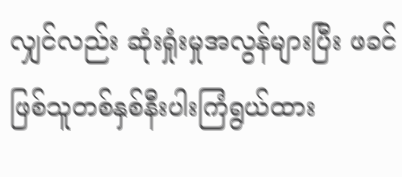လျှင်လည်း ဆုံးရှုံးမှုအလွန်များပြီး ဖခင်ဖြစ်သူတစ်နှစ်နီးပါးကြံရွယ်ထား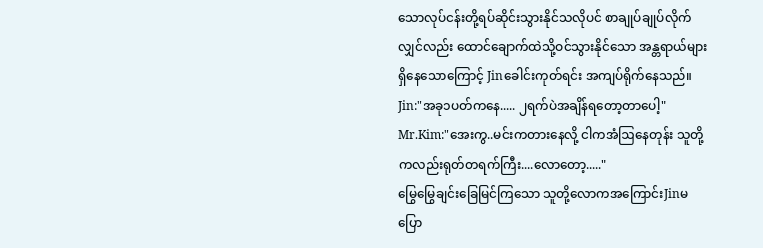သောလုပ်ငန်းတို့ရပ်ဆိုင်းသွားနိုင်သလိုပင် စာချုပ်ချုပ်လိုက်လျှင်လည်း ထောင်ချောက်ထဲသို့ဝင်သွားနိုင်သော အန္တရာယ်များရှိနေသောကြောင့် Jinခေါင်းကုတ်ရင်း အကျပ်ရိုက်နေသည်။
Jin:"အခု၁ပတ်ကနေ..... ၂ရက်ပဲအချိန်ရတော့တာပေါ့"
Mr.Kim:"အေးကွ..မင်းကတားနေလို့ ငါကအံဩနေတုန်း သူတို့ကလည်းရုတ်တရက်ကြီး....လောတော့....."
မြွေမြွေချင်းခြေမြင်ကြသော သူတို့လောကအကြောင်းJinမပြော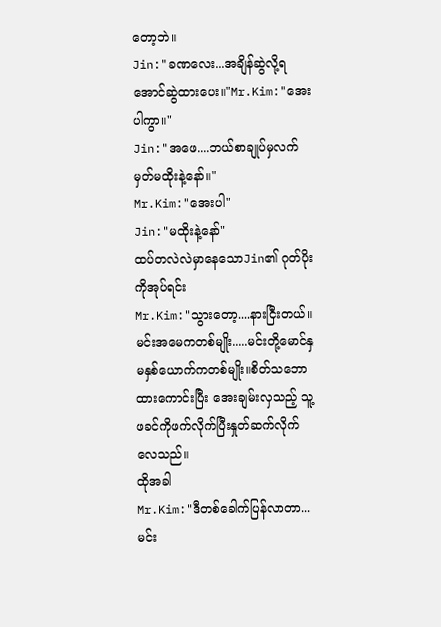တော့ဘဲ။
Jin:"ခဏလေး...အချိန်ဆွဲလို့ရအောင်ဆွဲထားပေး။"Mr.Kim:"အေးပါကွာ။"
Jin:"အဖေ....ဘယ်စာချုပ်မှလက်မှတ်မထိုးနဲ့နော်။"
Mr.Kim:"အေးပါ"
Jin:"မထိုးနဲ့နော်"
ထပ်တလဲလဲမှာနေသောJin၏ ဂုတ်ပိုးကိုအုပ်ရင်း
Mr.Kim:"သွားတော့....နားငြီးတယ်။မင်းအမေကတစ်မျိုး.....မင်းတို့မောင်နှမနှစ်ယောက်ကတစ်မျိုး။စိတ်သဘောထားကောင်းပြီး အေးချမ်းလှသည့် သူ့ဖခင်ကိုဖက်လိုက်ပြီးနှုတ်ဆက်လိုက်လေသည်။
ထိုအခါ
Mr.Kim:"ဒီတစ်ခေါက်ပြန်လာတာ...မင်း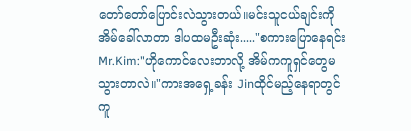တော်တော်ပြောင်းလဲသွားတယ်။မင်းသူငယ်ချင်းကိုအိမ်ခေါ်လာတာ ဒါပထမဦးဆုံး....."စကားပြောနေရင်း
Mr.Kim:"ဟိုကောင်လေးဘာလို့ အိမ်ကကူရှင်တွေမသွားတာလဲ။"ကားအရှေ့ခန်း Jinထိုင်မည့်နေရာတွင် ကူ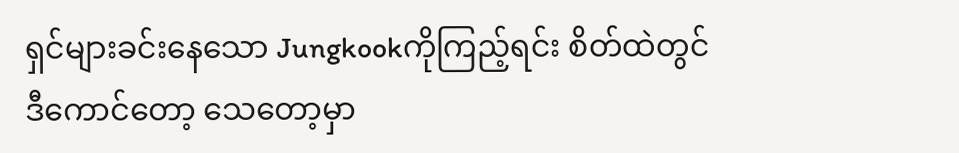ရှင်များခင်းနေသော Jungkookကိုကြည့်ရင်း စိတ်ထဲတွင်
ဒီကောင်တော့ သေတော့မှာ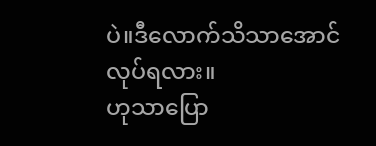ပဲ။ဒီလောက်သိသာအောင်လုပ်ရလား။
ဟုသာပြော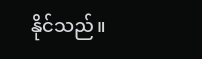နိုင်သည်။